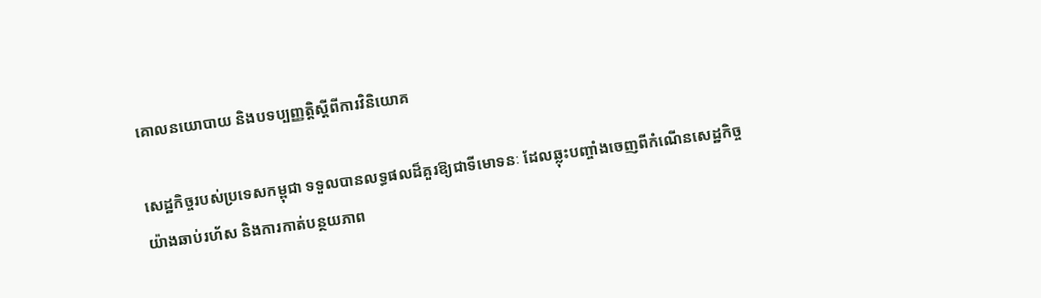គោលនយោបាយ និងបទប្បញ្ញត្តិស្តីពីការវិនិយោគ

សេដ្ឋកិច្ចរបស់ប្រទេសកម្ពុជា ទទួលបានលទ្ធផលដ៏គួរឱ្យជាទីមោទនៈ ដែលឆ្លុះបញ្ចាំងចេញពីកំណើនសេដ្ឋកិច្ចយ៉ាងឆាប់រហ័ស និងការកាត់បន្ថយភាព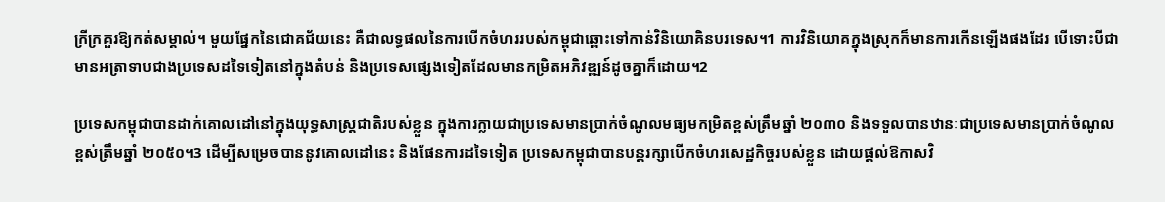ក្រីក្រគួរឱ្យកត់សម្គាល់។ មួយផ្នែកនៃជោគជ័យនេះ គឺជាលទ្ធផលនៃការបើកចំហររបស់កម្ពុជាឆ្ពោះទៅកាន់វិនិយោគិនបរទេស។1 ការវិនិយោគក្នុងស្រុកក៏មានការកើនឡើងផងដែរ បើទោះបីជាមានអត្រាទាបជាងប្រទេសដទៃទៀតនៅក្នុងតំបន់ និងប្រទេសផ្សេងទៀតដែលមានកម្រិតអភិវឌ្ឍន៍ដូចគ្នាក៏ដោយ។2

ប្រទេសកម្ពុជាបានដាក់គោលដៅនៅក្នុងយុទ្ធសាស្ត្រជាតិរបស់ខ្លួន ក្នុងការក្លាយជាប្រទេសមានប្រាក់ចំណូលមធ្យមកម្រិតខ្ពស់ត្រឹមឆ្នាំ ២០៣០ និងទទួលបានឋានៈជាប្រទេសមានប្រាក់ចំណូលខ្ពស់ត្រឹមឆ្នាំ ២០៥០។3 ដើម្បីសម្រេចបាននូវគោលដៅនេះ និងផែនការដទៃទៀត ប្រទេសកម្ពុជាបានបន្តរក្សាបើកចំហរសេដ្ឋកិច្ចរបស់ខ្លួន ដោយផ្តល់ឱកាសវិ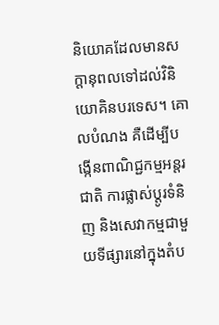និយោគដែលមានសក្តានុពលទៅដល់វិនិយោគិនបរទេស។ គោលបំណង គឺដើម្បីបង្កើនពាណិជ្ជកម្មអន្តរជាតិ ការផ្លាស់ប្តូរទំនិញ និងសេវាកម្មជាមួយទីផ្សារនៅក្នុងតំប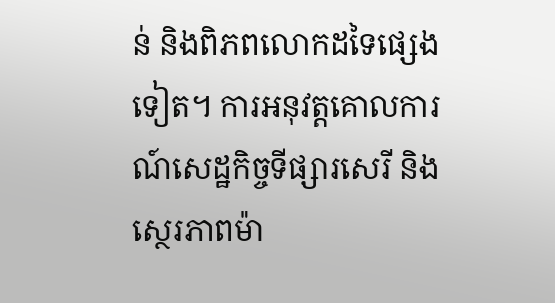ន់ និងពិភពលោកដទៃផ្សេងទៀត។ ការអនុវត្តគោលការណ៍សេដ្ឋកិច្ចទីផ្សារសេរី និងស្ថេរភាពម៉ា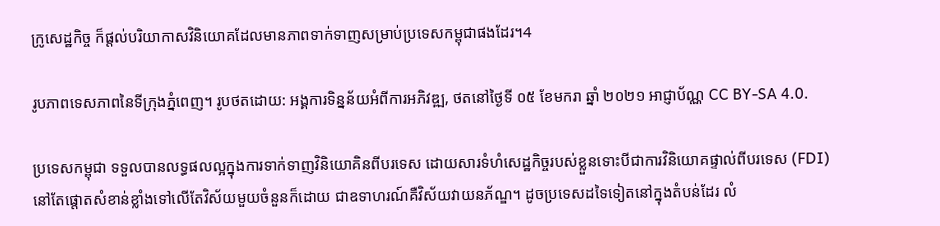ក្រូសេដ្ឋកិច្ច ក៏ផ្តល់បរិយាកាសវិនិយោគដែលមានភាពទាក់ទាញសម្រាប់ប្រទេសកម្ពុជាផងដែរ។4

រូបភាពទេសភាពនៃទីក្រុងភ្នំពេញ។ រូបថតដោយ: អង្គការទិន្នន័យអំពីការអភិវឌ្ឍ, ថតនៅថ្ងៃទី ០៥ ខែមករា ឆ្នាំ ២០២១ អាជ្ញាប័ណ្ណ CC BY-SA 4.0.

ប្រទេសកម្ពុជា ទទួលបានលទ្ធផលល្អក្នុងការទាក់ទាញវិនិយោគិនពីបរទេស ដោយសារទំហំសេដ្ឋកិច្ចរបស់ខ្លួនទោះបីជាការវិនិយោគផ្ទាល់ពីបរទេស (FDI) នៅតែផ្តោតសំខាន់ខ្លាំងទៅលើតែវិស័យមួយចំនួនក៏ដោយ ជាឧទាហរណ៍គឺវិស័យវាយនភ័ណ្ឌ។ ដូចប្រទេសដទៃទៀតនៅក្នុងតំបន់ដែរ លំ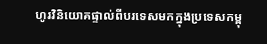ហូរវិនិយោគផ្ទាល់ពីបរទេសមកក្នុងប្រទេសកម្ពុ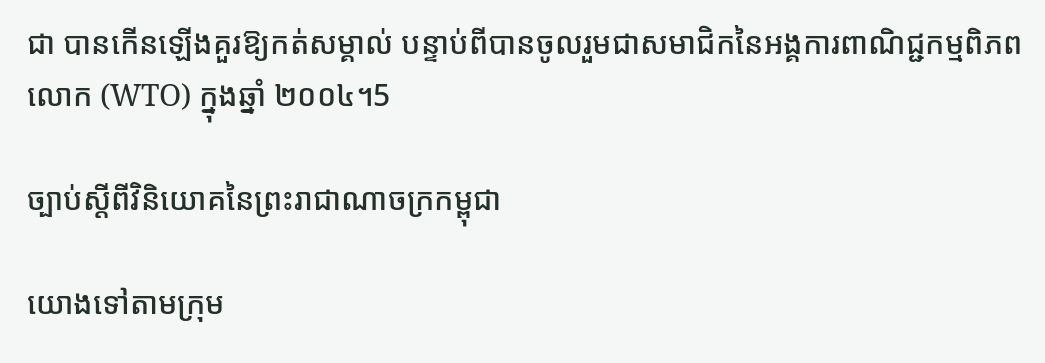ជា បានកើនឡើងគួរឱ្យកត់សម្គាល់ បន្ទាប់ពីបានចូលរួមជាសមាជិកនៃអង្គការពាណិជ្ជកម្មពិភពលោក (WTO) ក្នុងឆ្នាំ ២០០៤។5

ច្បាប់ស្តីពីវិនិយោគនៃព្រះរាជាណាចក្រកម្ពុជា

យោងទៅតាមក្រុម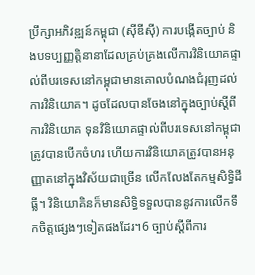ប្រឹក្សាអភិវឌ្ឍន៍កម្ពុជា (ស៊ីឌីស៊ី) ការបង្កើតច្បាប់ និងបទប្បញ្ញត្តិនានាដែលគ្រប់គ្រងលើការវិនិយោគផ្ទាល់ពីបរទេសនៅកម្ពុជាមានគោលបំណងជំរុញដល់ការវិនិយោគ។ ដូចដែលបានចែងនៅក្នុងច្បាប់ស្តីពីការវិនិយោគ ទុនវិនិយោគផ្ទាល់ពីបរទេសនៅកម្ពុជាត្រូវបានបើកចំហរ ហើយការវិនិយោគត្រូវបានអនុញ្ញាតនៅក្នុងវិស័យជាច្រើន លើកលែងតែកម្មសិទ្ធិដីធ្លី។ វិនិយោគិនក៏មានសិទ្ធិទទួលបាននូវការលើកទឹកចិត្តផ្សេងៗទៀតផងដែរ។6 ច្បាប់ស្ដីពីការ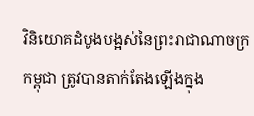វិនិយោគដំបូងបង្អស់នៃព្រះរាជាណាចក្រកម្ពុជា ត្រូវបានតាក់តែងឡើងក្នុង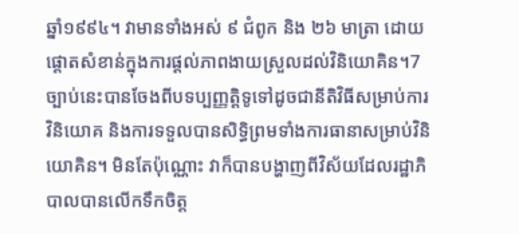ឆ្នាំ១៩៩៤។ វាមានទាំងអស់ ៩ ជំពូក និង ២៦ មាត្រា ដោយផ្ដោតសំខាន់ក្នុងការផ្ដល់ភាពងាយស្រួលដល់វិនិយោគិន។7 ច្បាប់នេះបានចែងពីបទប្បញ្ញត្តិទូទៅដូចជានីតិវិធីសម្រាប់ការវិនិយោគ និងការទទួលបានសិទ្ធិព្រមទាំងការធានាសម្រាប់វិនិយោគិន។ មិនតែប៉ុណ្ណោះ វាក៏បានបង្ហាញពីវិស័យដែលរដ្ឋាភិបាលបានលើកទឹកចិត្ត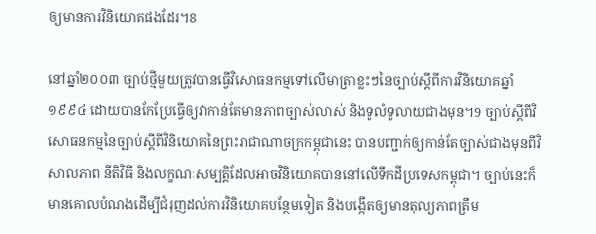ឲ្យមានការវិនិយោគផងដែរ។8

នៅឆ្នាំ២០០៣ ច្បាប់ថ្មីមួយត្រូវបានធ្វើវិសោធនកម្មទៅលើមាត្រាខ្លះៗនៃច្បាប់ស្ដីពីការវិនិយោគឆ្នាំ១៩៩៤ ដោយបានកែប្រែធ្វើឲ្យវាកាន់តែមានភាពច្បាស់លាស់ និងទូលំទូលាយជាងមុន។9 ច្បាប់ស្ដីពីវិសោធនកម្មនៃច្បាប់ស្ដីពីវិនិយោគនៃព្រះរាជាណាចក្រកម្ពុជានេះ បានបញ្ជាក់ឲ្យកាន់តែច្បាស់ជាងមុនពីវិសាលភាព នីតិវិធី និងលក្ខណៈសម្បត្តិដែលអាចវិនិយោគបាននៅលើទឹកដីប្រទេសកម្ពុជា។ ច្បាប់នេះក៏មានគោលបំណងដើម្បីជំរុញដល់ការវិនិយោគបន្ថែមទៀត និងបង្កើតឲ្យមានតុល្យភាពត្រឹម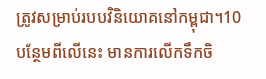ត្រូវសម្រាប់របបវិនិយោគនៅកម្ពុជា។10 បន្ថែមពីលើនេះ មានការលើកទឹកចិ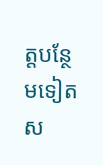ត្តបន្ថែមទៀតស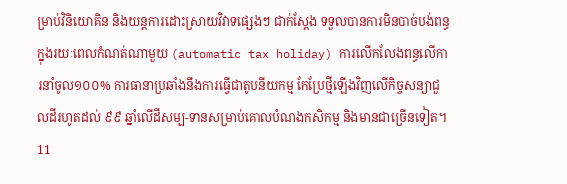ម្រាប់វិនិយោគិន និងយន្តការដោះស្រាយវិវាទផ្សេងៗ ជាក់ស្ដែង ទទួលបានការមិនបាច់បង់ពន្ធក្នុងរយៈពេលកំណត់ណាមួយ (automatic tax holiday) ការលើកលែងពន្ធលើការនាំចូល១០០% ការធានាប្រឆាំងនឹងការធ្វើជាតូបនីយកម្ម កែប្រែថ្មីឡើងវិញលើកិច្ចសន្យាជួលដីរហូតដល់ ៩៩ ឆ្នាំលើដីសម្ប-ទានសម្រាប់គោលបំណងកសិកម្ម និងមានជាច្រើនទៀត។11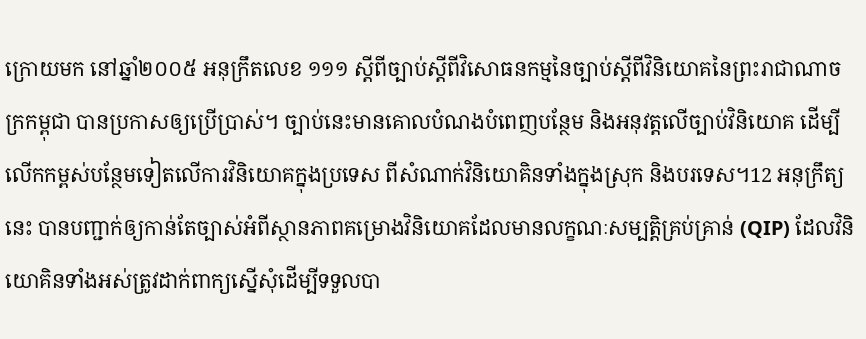ក្រោយមក នៅឆ្នាំ២០០៥ អនុក្រឹតលេខ ១១១ ស្ដីពីច្បាប់ស្ដីពីវិសោធនកម្មនៃច្បាប់ស្ដីពីវិនិយោគនៃព្រះរាជាណាចក្រកម្ពុជា បានប្រកាសឲ្យប្រើប្រាស់។ ច្បាប់នេះមានគោលបំណងបំពេញបន្ថែម និងអនុវត្តលើច្បាប់វិនិយោគ ដើម្បីលើកកម្ពស់បន្ថែមទៀតលើការវិនិយោគក្នុងប្រទេស ពីសំណាក់វិនិយោគិនទាំងក្នុងស្រុក និងបរទេស។12 អនុក្រឹត្យនេះ បានបញ្ជាក់ឲ្យកាន់តែច្បាស់អំពីស្ថានភាពគម្រោងវិនិយោគដែលមានលក្ខណៈសម្បត្តិគ្រប់គ្រាន់ (QIP) ដែលវិនិយោគិនទាំងអស់ត្រូវដាក់ពាក្យស្នើសុំដើម្បីទទួលបា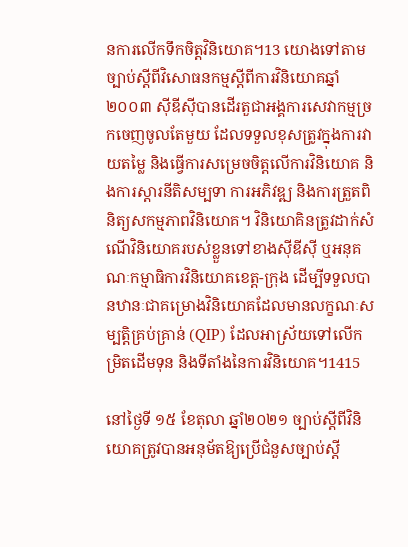នការលើកទឹកចិត្តវិនិយោគ។13 យោងទៅតាមច្បាប់ស្តីពីវិសោធនកម្មស្ដីពីការវិនិយោគឆ្នាំ ២០០៣ ស៊ីឌីស៊ីបានដើរតួជាអង្គការសេវាកម្មច្រកចេញចូលតែមួយ ដែលទទួលខុសត្រូវក្នុងការវាយតម្លៃ និងធ្វើការសម្រេចចិត្តលើការវិនិយោគ និងការស្តារនីតិសម្បទា ការអភិវឌ្ឍ និងការត្រួតពិនិត្យសកម្មភាពវិនិយោគ។ វិនិយោគិនត្រូវដាក់សំណើវិនិយោគរបស់ខ្លួនទៅខាងស៊ីឌីស៊ី ឬអនុគណៈកម្មាធិការវិនិយោគខេត្ត-ក្រុង ដើម្បីទទួលបានឋានៈជាគម្រោងវិនិយោគដែលមានលក្ខណៈសម្បត្តិគ្រប់គ្រាន់ (QIP) ដែលអាស្រ័យទៅលើកម្រិតដើមទុន និងទីតាំងនៃការវិនិយោគ។1415

នៅថ្ងៃទី ១៥ ខែតុលា ឆ្នាំ២០២១ ច្បាប់ស្តីពីវិនិយោគត្រូវបានអនុម័តឱ្យប្រើជំនួសច្បាប់ស្តី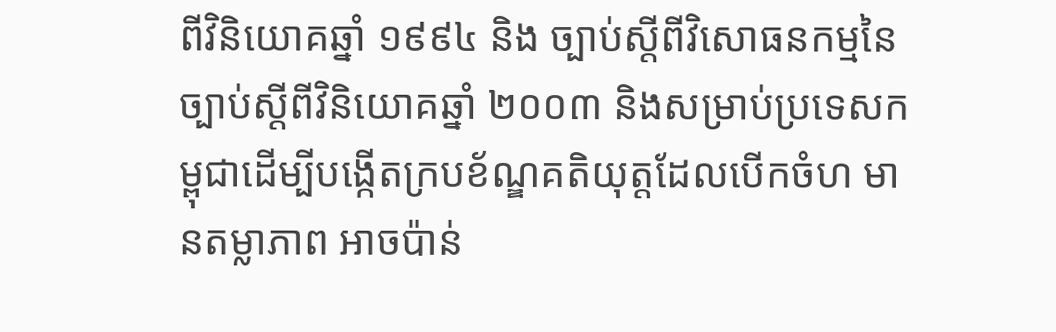ពីវិនិយោគឆ្នាំ ១៩៩៤ និង ច្បាប់ស្តីពីវិសោធនកម្មនៃច្បាប់ស្តីពីវិនិយោគឆ្នាំ ២០០៣ និងសម្រាប់ប្រទេសកម្ពុជាដើម្បីបង្កើតក្របខ័ណ្ឌគតិយុត្តដែលបើកចំហ មានតម្លាភាព អាចប៉ាន់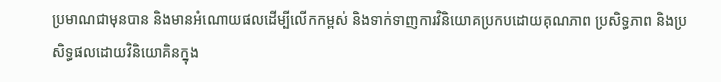ប្រមាណជាមុនបាន និងមានអំណោយផលដើម្បីលើកកម្ពស់ និងទាក់ទាញការវិនិយោគប្រកបដោយគុណភាព ប្រសិទ្ធភាព និងប្រសិទ្ធផលដោយវិនិយោគិនក្នុង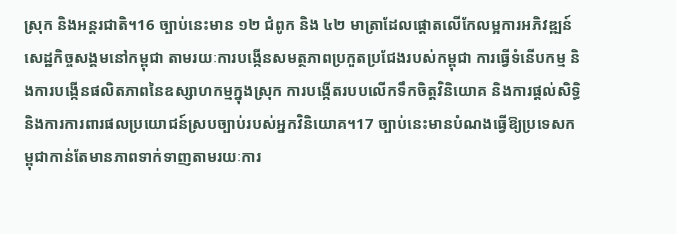ស្រុក និងអន្តរជាតិ។16 ច្បាប់នេះមាន ១២ ជំពូក និង ៤២ មាត្រាដែលផ្តោតលើកែលម្អការអភិវឌ្ឍន៍សេដ្ឋកិច្ចសង្គមនៅកម្ពុជា តាមរយៈការបង្កើនសមត្ថភាពប្រកួតប្រជែងរបស់កម្ពុជា ការធ្វើទំនើបកម្ម និងការបង្កើនផលិតភាពនៃឧស្សាហកម្មក្នុងស្រុក ការបង្កើតរបបលើកទឹកចិត្តវិនិយោគ និងការផ្តល់សិទ្ធិ និងការការពារផលប្រយោជន៍ស្របច្បាប់របស់អ្នកវិនិយោគ។17 ច្បាប់នេះមានបំណងធ្វើឱ្យប្រទេសកម្ពុជាកាន់តែមានភាពទាក់ទាញតាមរយៈការ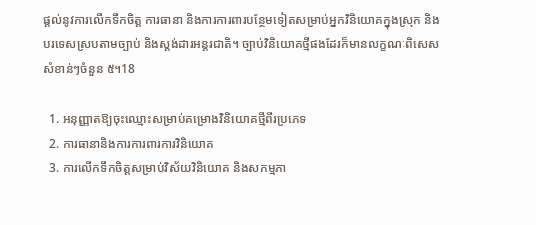ផ្តល់នូវការលើកទឹកចិត្ត ការធានា និងការការពារបន្ថែមទៀតសម្រាប់អ្នកវិនិយោគក្នុងស្រុក និងបរទេសស្របតាមច្បាប់ និងស្តង់ដារអន្តរជាតិ។ ច្បាប់វិនិយោគថ្មីផងដែរក៏មានលក្ខណៈពិសេសសំខាន់ៗចំនួន ៥។18

  1. អនុញ្ញាតឱ្យចុះឈ្មោះសម្រាប់គម្រោងវិនិយោគថ្មីពីរប្រភេទ
  2. ការធានានិងការការពារការវិនិយោគ
  3. ការលើកទឹកចិត្តសម្រាប់វិស័យវិនិយោគ និងសកម្មភា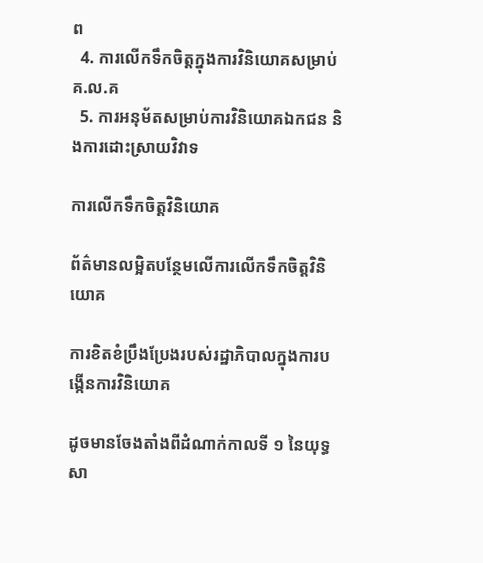ព
  4. ការលើកទឹកចិត្តក្នុងការវិនិយោគសម្រាប់ គ.ល.គ
  5. ការអនុម័តសម្រាប់ការវិនិយោគឯកជន និងការដោះស្រាយវិវាទ

ការលើកទឹកចិត្តវិនិយោគ

ព័ត៌មានលម្អិតបន្ថែមលើការលើកទឹកចិត្តវិនិយោគ

ការខិតខំប្រឹងប្រែងរបស់រដ្ឋាភិបាលក្នុងការបង្កើនការវិនិយោគ

ដូចមានចែងតាំងពីដំណាក់កាលទី ១ នៃយុទ្ធសា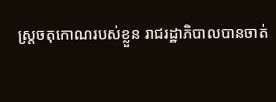ស្ត្រចតុកោណរបស់ខ្លួន រាជរដ្ឋាភិបាលបានចាត់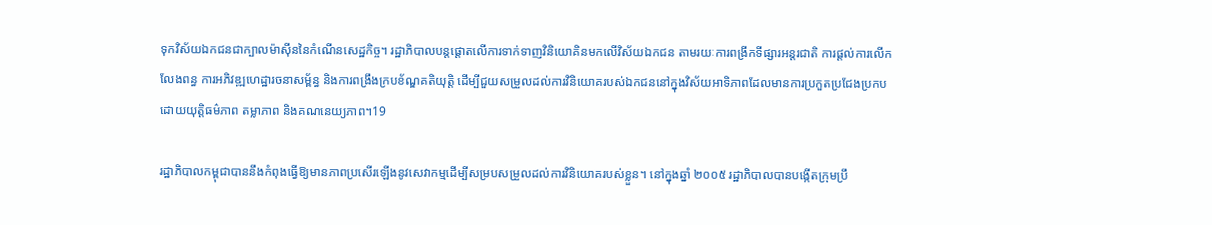ទុកវិស័យឯកជនជាក្បាលម៉ាស៊ីននៃកំណើនសេដ្ឋកិច្ច។ រដ្ឋាភិបាលបន្តផ្តោតលើការទាក់ទាញវិនិយោគិនមកលើវិស័យឯកជន តាមរយៈការពង្រីកទីផ្សារអន្តរជាតិ ការផ្តល់ការលើកលែងពន្ធ ការអភិវឌ្ឍហេដ្ឋារចនាសម្ព័ន្ធ និងការពង្រឹងក្របខ័ណ្ឌគតិយុត្តិ ដើម្បីជួយសម្រួលដល់ការវិនិយោគរបស់ឯកជននៅក្នុងវិស័យអាទិភាពដែលមានការប្រកួតប្រជែងប្រកបដោយយុត្តិធម៌ភាព តម្លាភាព និងគណនេយ្យភាព។19

រដ្ឋាភិបាលកម្ពុជាបាននឹងកំពុងធ្វើឱ្យមានភាពប្រសើរឡើងនូវសេវាកម្មដើម្បីសម្របសម្រួលដល់ការវិនិយោគរបស់ខ្លួន។ នៅក្នុងឆ្នាំ ២០០៥ រដ្ឋាភិបាលបានបង្កើតក្រុមប្រឹ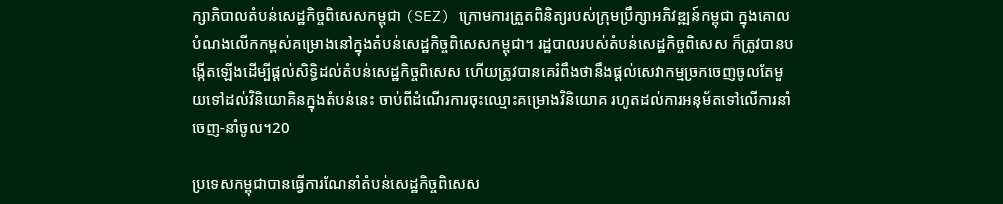ក្សាភិបាលតំបន់សេដ្ឋកិច្ចពិសេសកម្ពុជា (SEZ) ក្រោមការត្រួតពិនិត្យរបស់ក្រុមប្រឹក្សាអភិវឌ្ឍន៍កម្ពុជា ក្នុងគោលបំណងលើកកម្ពស់គម្រោងនៅក្នុងតំបន់សេដ្ឋកិច្ចពិសេសកម្ពុជា។ រដ្ឋបាលរបស់តំបន់សេដ្ឋកិច្ចពិសេស ក៏ត្រូវបានបង្កើតឡើងដើម្បីផ្តល់សិទ្ធិដល់តំបន់សេដ្ឋកិច្ចពិសេស ហើយត្រូវបានគេរំពឹងថានឹងផ្តល់សេវាកម្មច្រកចេញចូលតែមួយទៅដល់វិនិយោគិនក្នុងតំបន់នេះ ចាប់ពីដំណើរការចុះឈ្មោះគម្រោងវិនិយោគ រហូតដល់ការអនុម័តទៅលើការនាំចេញ-នាំចូល។20

ប្រទេសកម្ពុជាបានធ្វើការណែនាំតំបន់សេដ្ឋកិច្ចពិសេស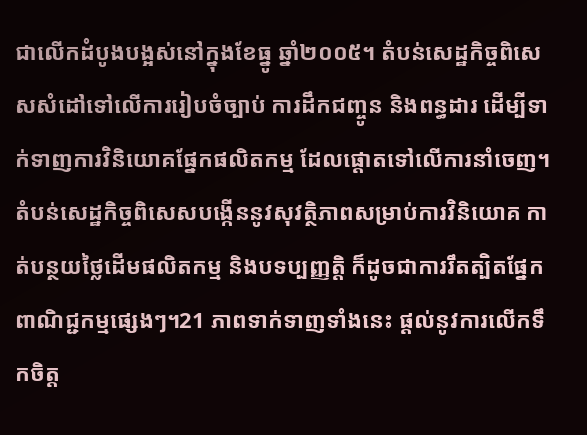ជាលើកដំបូងបង្អស់នៅក្នុងខែធ្នូ ឆ្នាំ២០០៥។ តំបន់សេដ្ឋកិច្ចពិសេសសំដៅទៅលើការរៀបចំច្បាប់ ការដឹកជញ្ចូន និងពន្ធដារ ដើម្បីទាក់ទាញការវិនិយោគផ្នែកផលិតកម្ម ដែលផ្តោតទៅលើការនាំចេញ។ តំបន់សេដ្ឋកិច្ចពិសេសបង្កើននូវសុវត្ថិភាពសម្រាប់ការវិនិយោគ កាត់បន្ថយថ្លៃដើមផលិតកម្ម និងបទប្បញ្ញត្តិ ក៏ដូចជាការរឹតត្បិតផ្នែកពាណិជ្ជកម្មផ្សេងៗ។21 ភាពទាក់ទាញទាំងនេះ ផ្តល់នូវការលើកទឹកចិត្ត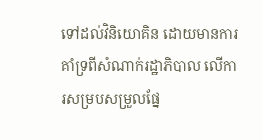ទៅដល់វិនិយោគិន ដោយមានការគាំទ្រពីសំណាក់រដ្ឋាភិបាល លើការសម្របសម្រួលផ្នែ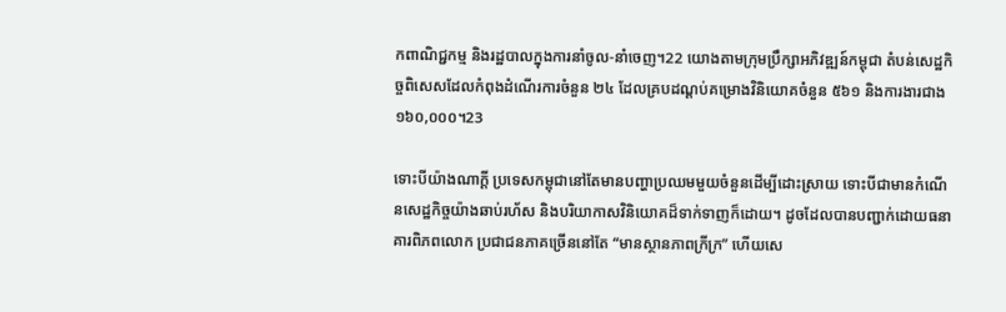កពាណិជ្ជកម្ម និងរដ្ឋបាលក្នុងការនាំចូល-នាំចេញ។22 យោងតាមក្រុមប្រឹក្សាអភិវឌ្ឍន៍កម្ពុជា តំបន់សេដ្ឋកិច្ចពិសេសដែលកំពុងដំណើរការចំនួន ២៤ ដែលគ្របដណ្តប់គម្រោងវិនិយោគចំនួន ៥៦១ និងការងារជាង ១៦០,០០០។23

ទោះបីយ៉ាងណាក្ដី ប្រទេសកម្ពុជានៅតែមានបញ្ហាប្រឈមមួយចំនួនដើម្បីដោះស្រាយ ទោះបីជាមានកំណើនសេដ្ឋកិច្ចយ៉ាងឆាប់រហ័ស និងបរិយាកាសវិនិយោគដ៏ទាក់ទាញក៏ដោយ។ ដូចដែលបានបញ្ជាក់ដោយធនាគារពិភពលោក ប្រជាជនភាគច្រើននៅតែ “មានស្ថានភាពក្រីក្រ” ហើយសេ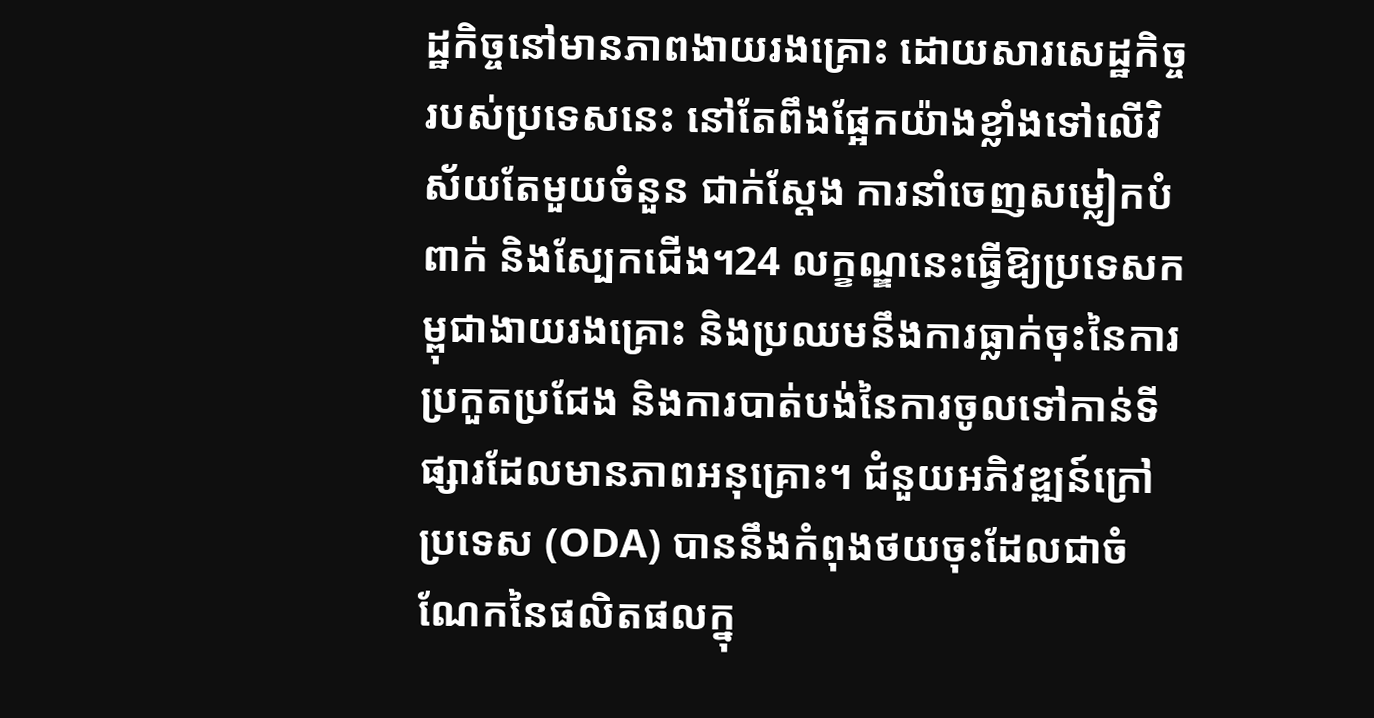ដ្ឋកិច្ចនៅមានភាពងាយរងគ្រោះ ដោយសារសេដ្ឋកិច្ចរបស់ប្រទេសនេះ នៅតែពឹងផ្អែកយ៉ាងខ្លាំងទៅលើវិស័យតែមួយចំនួន ជាក់ស្ដែង ការនាំចេញសម្លៀកបំពាក់ និងស្បែកជើង។24 លក្ខណ្ឌនេះធ្វើឱ្យប្រទេសកម្ពុជាងាយរងគ្រោះ និងប្រឈមនឹងការធ្លាក់ចុះនៃការប្រកួតប្រជែង និងការបាត់បង់នៃការចូលទៅកាន់ទីផ្សារដែលមានភាពអនុគ្រោះ។ ជំនួយអភិវឌ្ឍន៍ក្រៅប្រទេស (ODA) បាននឹងកំពុងថយចុះដែលជាចំណែកនៃផលិតផលក្នុ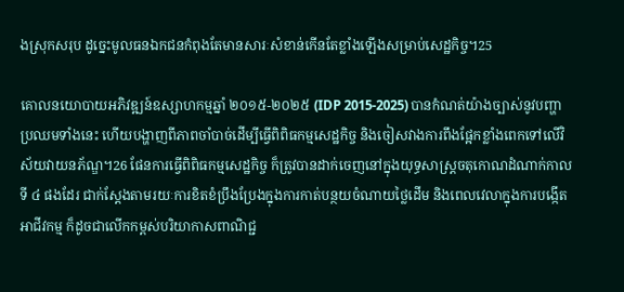ងស្រុកសរុប ដូច្នេះមូលធនឯកជនកំពុងតែមានសារៈសំខាន់កើនតែខ្លាំងឡើងសម្រាប់សេដ្ឋកិច្ច។25

គោលនយោបាយអភិវឌ្ឍន៍ឧស្សាហកម្មឆ្នាំ ២០១៥-២០២៥ (IDP 2015-2025) បានកំណត់យ៉ាងច្បាស់នូវបញ្ហាប្រឈមទាំងនេះ ហើយបង្ហាញពីភាពចាំបាច់ដើម្បីធ្វើពិពិធកម្មសេដ្ឋកិច្ច និងចៀសវាងការពឹងផ្អែកខ្លាំងពេកទៅលើវិស័យវាយនភ័ណ្ឌ។26 ផែនការធ្វើពិពិធកម្មសេដ្ឋកិច្ច ក៏ត្រូវបានដាក់ចេញនៅក្នុងយុទ្ធសាស្ត្រចតុកោណដំណាក់កាលទី ៤ ផងដែរ ជាក់ស្ដែងតាមរយៈការខិតខំប្រឹងប្រែងក្នុងការកាត់បន្ថយចំណាយថ្លៃដើម និងពេលវេលាក្នុងការបង្កើតអាជីវកម្ម ក៏ដូចជាលើកកម្ពស់បរិយាកាសពាណិជ្ជ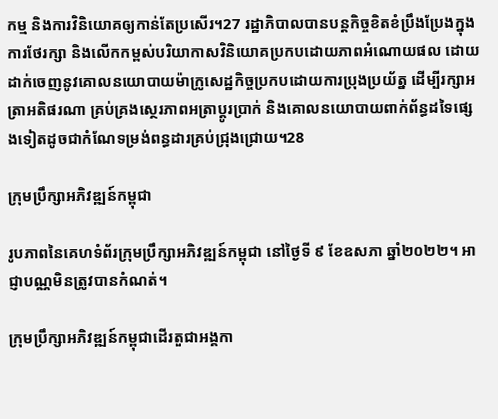កម្ម និងការវិនិយោគឲ្យកាន់តែប្រសើរ។27 រដ្ឋាភិបាលបានបន្តកិច្ចខិតខំប្រឹងប្រែងក្នុងការថែរក្សា និងលើកកម្ពស់បរិយាកាសវិនិយោគប្រកបដោយភាពអំណោយផល ដោយដាក់ចេញនូវគោលនយោបាយម៉ាក្រូសេដ្ឋកិច្ចប្រកបដោយការប្រុងប្រយ័ត្ន ដើម្បីរក្សាអត្រាអតិផរណា គ្រប់គ្រងស្ថេរភាពអត្រាប្តូរប្រាក់ និងគោលនយោបាយពាក់ព័ន្ធដទៃផ្សេងទៀតដូចជាកំណែទម្រង់ពន្ធដារគ្រប់ជ្រុងជ្រោយ។28

ក្រុមប្រឹក្សាអភិវឌ្ឍន៍កម្ពុជា

រូបភាពនៃគេហទំព័រក្រុមប្រឹក្សាអភិវឌ្ឍន៍កម្ពុជា នៅថ្ងៃទី ៩ ខែឧសភា ឆ្នាំ២០២២។ អាជ្ញាបណ្ណមិនត្រូវបានកំណត់។

ក្រុមប្រឹក្សាអភិវឌ្ឍន៍កម្ពុជាដើរតួជាអង្គកា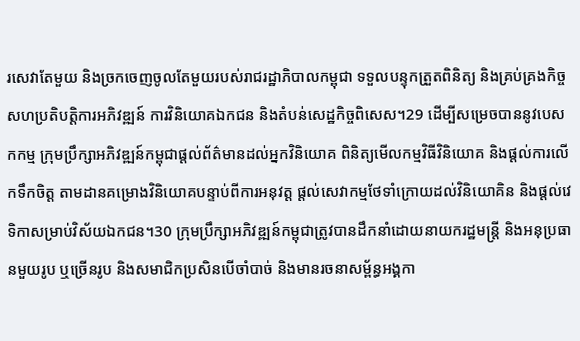រសេវាតែមួយ និងច្រកចេញចូលតែមួយរបស់រាជរដ្ឋាភិបាលកម្ពុជា ទទួលបន្ទុកត្រួតពិនិត្យ និងគ្រប់គ្រងកិច្ចសហប្រតិបត្តិការអភិវឌ្ឍន៍ ការវិនិយោគឯកជន និងតំបន់សេដ្ឋកិច្ចពិសេស។29 ដើម្បីសម្រេចបាននូវបេសកកម្ម ក្រុមប្រឹក្សាអភិវឌ្ឍន៍កម្ពុជាផ្តល់ព័ត៌មានដល់អ្នកវិនិយោគ ពិនិត្យមើលកម្មវិធីវិនិយោគ និងផ្តល់ការលើកទឹកចិត្ត តាមដានគម្រោងវិនិយោគបន្ទាប់ពីការអនុវត្ត ផ្តល់សេវាកម្មថែទាំក្រោយដល់វិនិយោគិន និងផ្តល់វេទិកាសម្រាប់វិស័យឯកជន។30 ក្រុមប្រឹក្សាអភិវឌ្ឍន៍កម្ពុជាត្រូវបានដឹកនាំដោយនាយករដ្ឋមន្ត្រី និងអនុប្រធានមួយរូប ឬច្រើនរូប និងសមាជិកប្រសិនបើចាំបាច់ និងមានរចនាសម្ព័ន្ធអង្គកា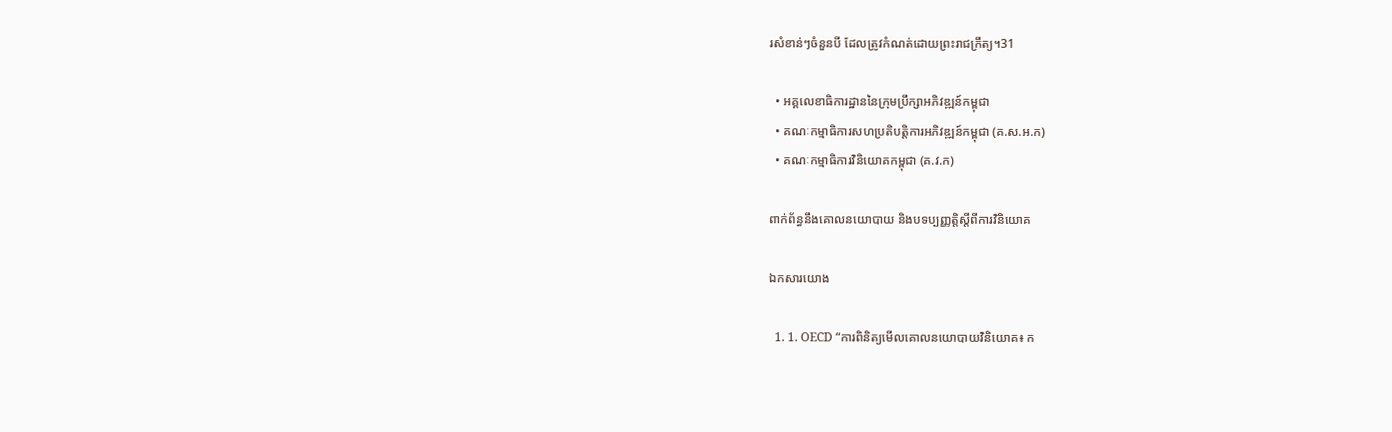រសំខាន់ៗចំនួនបី ដែលត្រូវកំណត់ដោយព្រះរាជក្រឹត្យ។31

  • អគ្គលេខាធិការដ្ឋាននៃក្រុមប្រឹក្សាអភិវឌ្ឍន៍កម្ពុជា
  • គណៈកម្មាធិការសហប្រតិបត្តិការអភិវឌ្ឍន៍កម្ពុជា (គ.ស.អ.ក)
  • គណៈកម្មាធិការវិនិយោគកម្ពុជា (គ.វ.ក)

ពាក់ព័ន្ធនឹងគោលនយោបាយ និងបទប្បញ្ញត្តិស្តីពីការវិនិយោគ

ឯកសារយោង

  1. 1. OECD “ការពិនិត្យមើលគោលនយោបាយវិនិយោគ៖ ក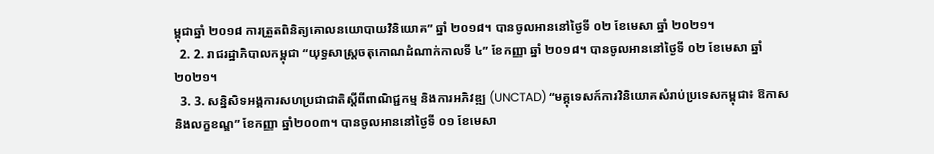ម្ពុជាឆ្នាំ ២០១៨ ការត្រួតពិនិត្យគោលនយោបាយវិនិយោគ” ឆ្នាំ ២០១៨។ បានចូលអាននៅថ្ងៃទី ០២ ខែមេសា ឆ្នាំ ២០២១។
  2. 2. រាជរដ្ឋាភិបាលកម្ពុជា “យុទ្ធសាស្ត្រចតុកោណដំណាក់កាលទី ៤” ខែកញ្ញា ឆ្នាំ ២០១៨។ បានចូលអាននៅថ្ងៃទី ០២ ខែមេសា ឆ្នាំ ២០២១។
  3. 3. សន្និសិទអង្គការសហប្រជាជាតិស្តីពីពាណិជ្ជកម្ម និងការអភិវឌ្ឍ (UNCTAD) “មគ្គុទេសក៍ការវិនិយោគសំរាប់ប្រទេសកម្ពុជា៖ ឱកាស និងលក្ខខណ្ឌ” ខែកញ្ញា ឆ្នាំ២០០៣។ បានចូលអាននៅថ្ងៃទី ០១ ខែមេសា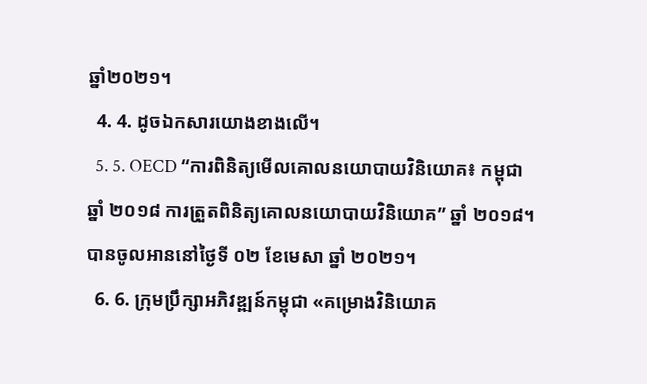ឆ្នាំ២០២១។
  4. 4. ដូចឯកសារយោងខាងលើ។
  5. 5. OECD “ការពិនិត្យមើលគោលនយោបាយវិនិយោគ៖ កម្ពុជាឆ្នាំ ២០១៨ ការត្រួតពិនិត្យគោលនយោបាយវិនិយោគ” ឆ្នាំ ២០១៨។ បានចូលអាននៅថ្ងៃទី ០២ ខែមេសា ឆ្នាំ ២០២១។
  6. 6. ក្រុមប្រឹក្សាអភិវឌ្ឍន៍កម្ពុជា «គម្រោងវិនិយោគ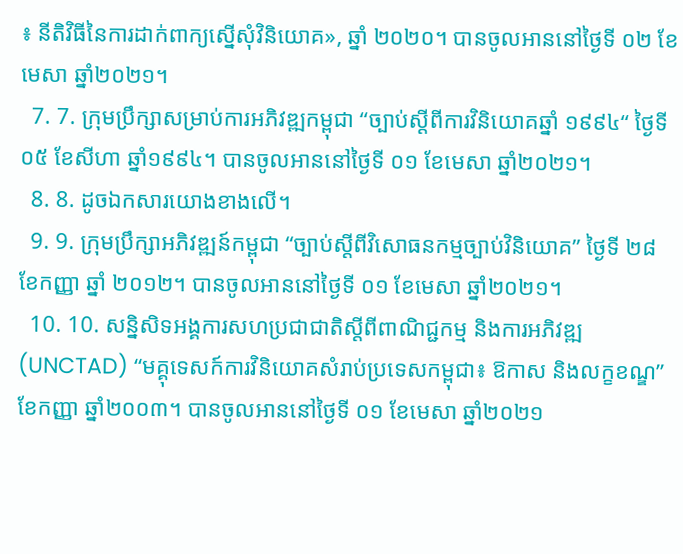៖ នីតិវិធីនៃការដាក់ពាក្យស្នើសុំវិនិយោគ», ឆ្នាំ ២០២០។ បានចូលអាននៅថ្ងៃទី ០២ ខែមេសា ឆ្នាំ២០២១។
  7. 7. ក្រុមប្រឹក្សាសម្រាប់ការអភិវឌ្ឍកម្ពុជា “ច្បាប់ស្តីពីការវិនិយោគឆ្នាំ ១៩៩៤“ ថ្ងៃទី ០៥ ខែសីហា ឆ្នាំ១៩៩៤។ បានចូលអាននៅថ្ងៃទី ០១ ខែមេសា ឆ្នាំ២០២១។
  8. 8. ដូចឯកសារយោងខាងលើ។
  9. 9. ក្រុមប្រឹក្សាអភិវឌ្ឍន៍កម្ពុជា “ច្បាប់ស្តីពីវិសោធនកម្មច្បាប់វិនិយោគ” ថ្ងៃទី ២៨ ខែកញ្ញា ឆ្នាំ ២០១២។ បានចូលអាននៅថ្ងៃទី ០១ ខែមេសា ឆ្នាំ២០២១។
  10. 10. សន្និសិទអង្គការសហប្រជាជាតិស្តីពីពាណិជ្ជកម្ម និងការអភិវឌ្ឍ (UNCTAD) “មគ្គុទេសក៍ការវិនិយោគសំរាប់ប្រទេសកម្ពុជា៖ ឱកាស និងលក្ខខណ្ឌ” ខែកញ្ញា ឆ្នាំ២០០៣។ បានចូលអាននៅថ្ងៃទី ០១ ខែមេសា ឆ្នាំ២០២១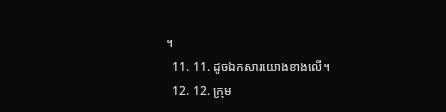។
  11. 11. ដូចឯកសារយោងខាងលើ។
  12. 12. ក្រុម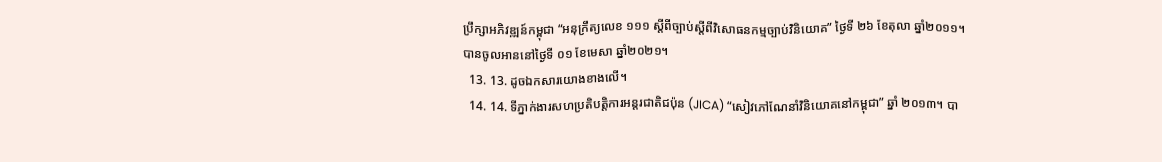ប្រឹក្សាអភិវឌ្ឍន៍កម្ពុជា “អនុក្រឹត្យលេខ ១១១ ស្តីពីច្បាប់ស្តីពីវិសោធនកម្មច្បាប់វិនិយោគ” ថ្ងៃទី ២៦ ខែតុលា ឆ្នាំ២០១១។ បានចូលអាននៅថ្ងៃទី ០១ ខែមេសា ឆ្នាំ២០២១។
  13. 13. ដូចឯកសារយោងខាងលើ។
  14. 14. ទីភ្នាក់ងារសហប្រតិបត្តិការអន្តរជាតិជប៉ុន (JICA) “សៀវភៅណែនាំវិនិយោគនៅកម្ពុជា” ឆ្នាំ ២០១៣។ បា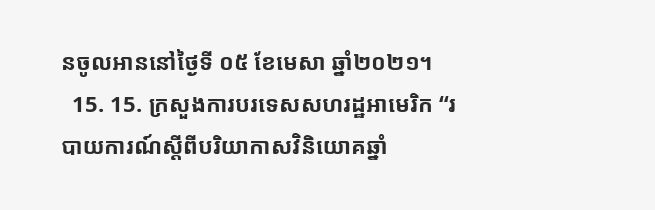នចូលអាននៅថ្ងៃទី ០៥ ខែមេសា ឆ្នាំ២០២១។
  15. 15. ក្រសួងការបរទេសសហរដ្ឋអាមេរិក “របាយការណ៍ស្តីពីបរិយាកាសវិនិយោគឆ្នាំ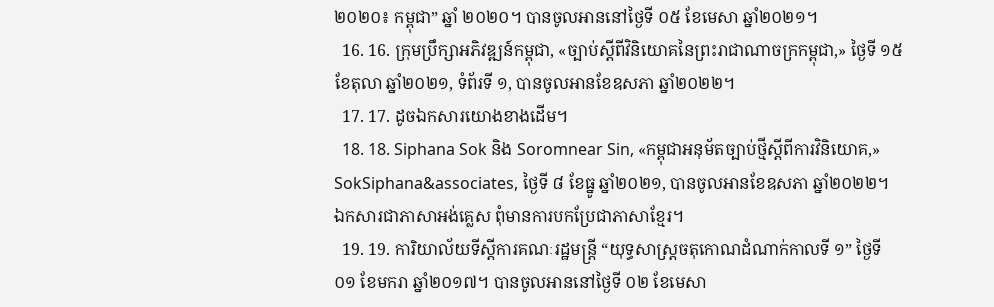២០២០៖ កម្ពុជា” ឆ្នាំ ២០២០។ បានចូលអាននៅថ្ងៃទី ០៥ ខែមេសា ឆ្នាំ២០២១។
  16. 16. ក្រុមប្រឹក្សាអភិវឌ្ឍន៍កម្ពុជា, «ច្បាប់ស្តីពីវិនិយោគនៃព្រះរាជាណាចក្រកម្ពុជា,» ថ្ងៃទី ១៥ ខែតុលា ឆ្នាំ២០២១, ទំព័រទី ១, បានចូលអានខែឧសភា ឆ្នាំ២០២២។
  17. 17. ដូចឯកសារយោងខាងដើម។
  18. 18. Siphana Sok និង Soromnear Sin, «កម្ពុជាអនុម័តច្បាប់ថ្មីស្តីពីការវិនិយោគ,» SokSiphana&associates, ថ្ងៃទី ៨ ខែធ្នូ ឆ្នាំ២០២១, បានចូលអានខែឧសភា ឆ្នាំ២០២២។ ឯកសារជាភាសាអង់គ្លេស ពុំមានការបកប្រែជាភាសាខ្មែរ។
  19. 19. ការិយាល័យទីស្តីការគណៈរដ្ឋមន្ត្រី “យុទ្ធសាស្ត្រចតុកោណដំណាក់កាលទី ១” ថ្ងៃទី ០១ ខែមករា ឆ្នាំ២០១៧។ បានចូលអាននៅថ្ងៃទី ០២ ខែមេសា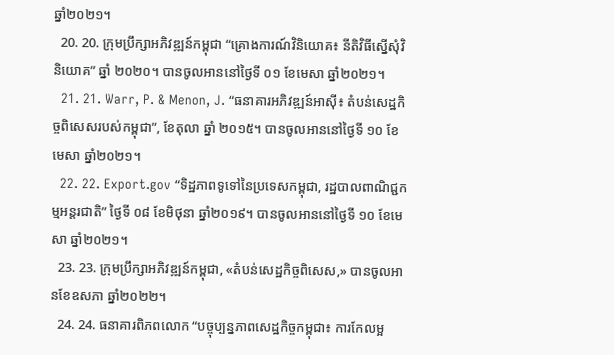ឆ្នាំ២០២១។
  20. 20. ក្រុមប្រឹក្សាអភិវឌ្ឍន៍កម្ពុជា “គ្រោងការណ៍វិនិយោគ៖ នីតិវិធីស្នើសុំវិនិយោគ” ឆ្នាំ ២០២០។ បានចូលអាននៅថ្ងៃទី ០១ ខែមេសា ឆ្នាំ២០២១។
  21. 21. Warr, P. & Menon, J. “ធនាគារអភិវឌ្ឍន៍អាស៊ី៖ តំបន់សេដ្ឋកិច្ចពិសេសរបស់កម្ពុជា”, ខែតុលា ឆ្នាំ ២០១៥។ បានចូលអាននៅថ្ងៃទី ១០ ខែមេសា ឆ្នាំ២០២១។
  22. 22. Export.gov “ទិដ្ឋភាពទូទៅនៃប្រទេសកម្ពុជា, រដ្ឋបាលពាណិជ្ជកម្មអន្តរជាតិ” ថ្ងៃទី ០៨ ខែមិថុនា ឆ្នាំ២០១៩។ បានចូលអាននៅថ្ងៃទី ១០ ខែមេសា ឆ្នាំ២០២១។
  23. 23. ក្រុមប្រឹក្សាអភិវឌ្ឍន៍កម្ពុជា, «តំបន់សេដ្ឋកិច្ចពិសេស,» បានចូលអានខែឧសភា ឆ្នាំ២០២២។
  24. 24. ធនាគារពិភពលោក “បច្ចុប្បន្នភាពសេដ្ឋកិច្ចកម្ពុជា៖ ការកែលម្អ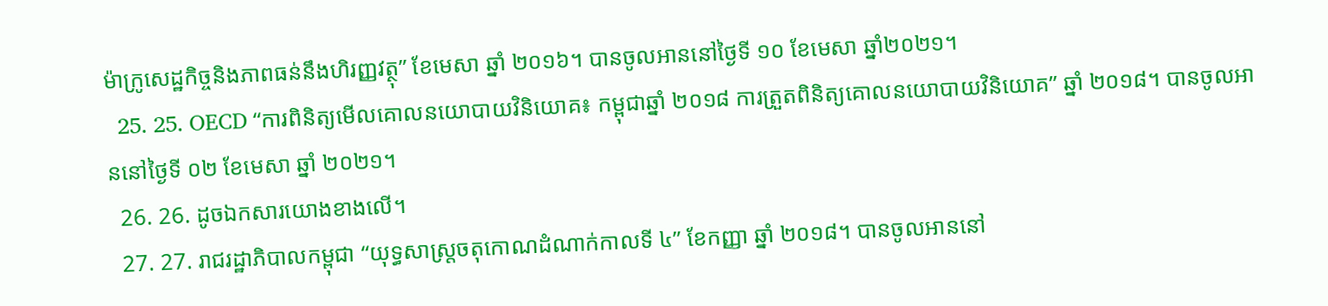ម៉ាក្រូសេដ្ឋកិច្ចនិងភាពធន់នឹងហិរញ្ញវត្ថុ” ខែមេសា ឆ្នាំ ២០១៦។ បានចូលអាននៅថ្ងៃទី ១០ ខែមេសា ឆ្នាំ២០២១។
  25. 25. OECD “ការពិនិត្យមើលគោលនយោបាយវិនិយោគ៖ កម្ពុជាឆ្នាំ ២០១៨ ការត្រួតពិនិត្យគោលនយោបាយវិនិយោគ” ឆ្នាំ ២០១៨។ បានចូលអាននៅថ្ងៃទី ០២ ខែមេសា ឆ្នាំ ២០២១។
  26. 26. ដូចឯកសារយោងខាងលើ។
  27. 27. រាជរដ្ឋាភិបាលកម្ពុជា “យុទ្ធសាស្ត្រចតុកោណដំណាក់កាលទី ៤” ខែកញ្ញា ឆ្នាំ ២០១៨។ បានចូលអាននៅ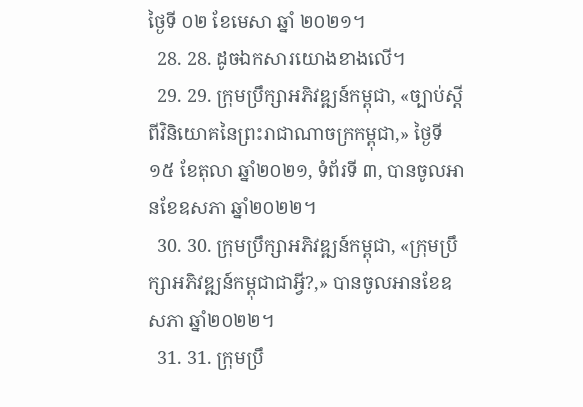ថ្ងៃទី ០២ ខែមេសា ឆ្នាំ ២០២១។
  28. 28. ដូចឯកសារយោងខាងលើ។
  29. 29. ក្រុមប្រឹក្សាអភិវឌ្ឍន៍កម្ពុជា, «ច្បាប់ស្តីពីវិនិយោគនៃព្រះរាជាណាចក្រកម្ពុជា,» ថ្ងៃទី ១៥ ខែតុលា ឆ្នាំ២០២១, ទំព័រទី ៣, បានចូលអានខែឧសភា ឆ្នាំ២០២២។
  30. 30. ក្រុមប្រឹក្សាអភិវឌ្ឍន៍កម្ពុជា, «ក្រុមប្រឹក្សាអភិវឌ្ឍន៍កម្ពុជាជាអ្វី?,» បានចូលអានខែឧសភា ឆ្នាំ២០២២។
  31. 31. ក្រុមប្រឹ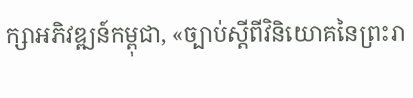ក្សាអភិវឌ្ឍន៍កម្ពុជា, «ច្បាប់ស្តីពីវិនិយោគនៃព្រះរា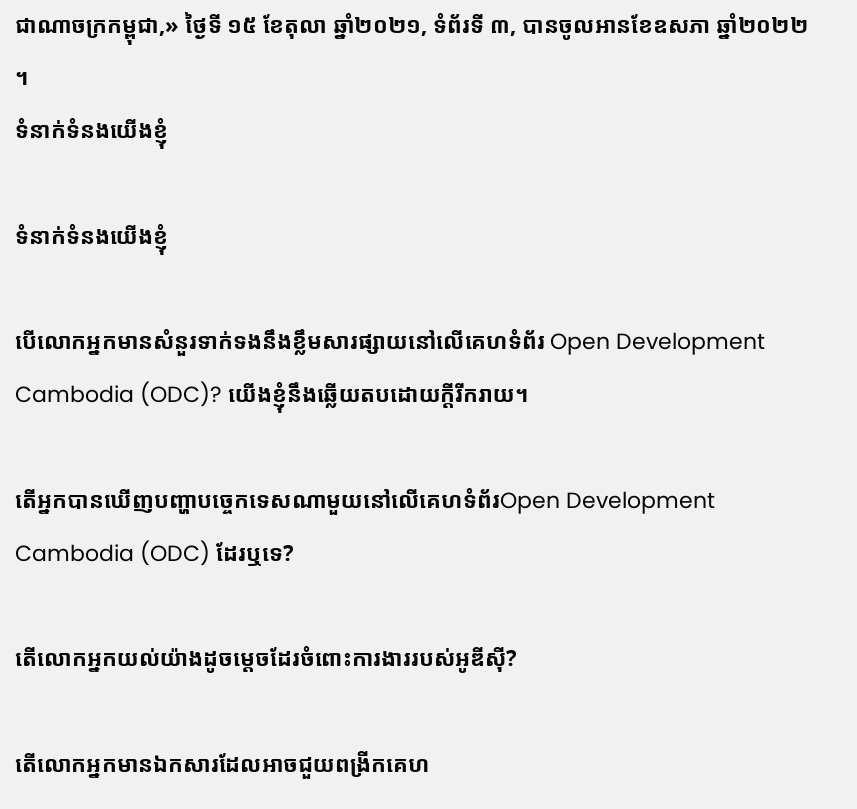ជាណាចក្រកម្ពុជា,» ថ្ងៃទី ១៥ ខែតុលា ឆ្នាំ២០២១, ទំព័រទី ៣, បានចូលអានខែឧសភា ឆ្នាំ២០២២។
ទំនាក់ទំនងយើងខ្ញុំ

ទំនាក់ទំនងយើងខ្ញុំ

បើលោកអ្នកមានសំនួរទាក់ទងនឹងខ្លឹមសារផ្សាយនៅលើគេហទំព័រ Open Development Cambodia (ODC)? យើងខ្ញុំនឹងឆ្លើយតបដោយក្តីរីករាយ។

តើអ្នកបានឃើញបញ្ហាបច្ចេកទេសណាមួយនៅលើគេហទំព័រOpen Development Cambodia (ODC) ដែរឬទេ?

តើលោកអ្នកយល់យ៉ាងដូចម្តេចដែរចំពោះការងាររបស់អូឌីស៊ី?

តើលោកអ្នកមានឯកសារដែលអាចជួយពង្រីកគេហ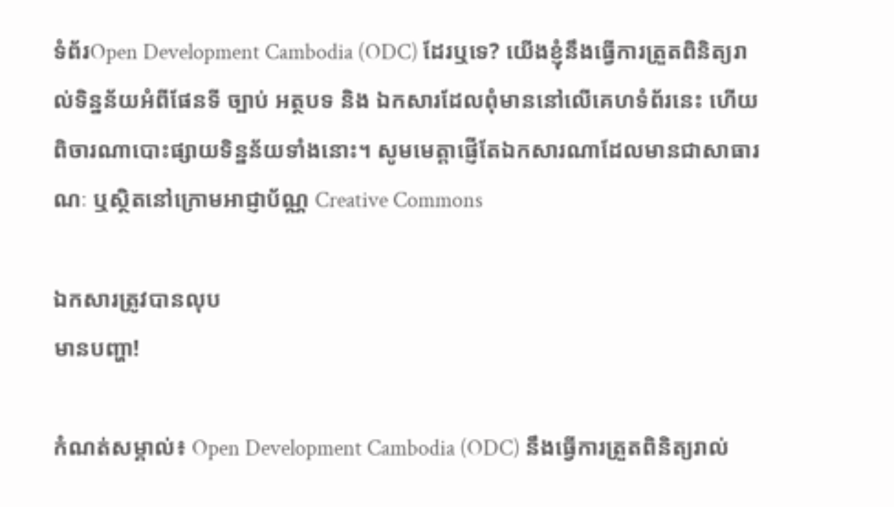ទំព័រOpen Development Cambodia (ODC) ដែរឬទេ? យើងខ្ញុំនឹងធ្វើការត្រួតពិនិត្យរាល់ទិន្នន័យអំពីផែនទី ច្បាប់ អត្ថបទ និង ឯកសារដែលពុំមាននៅលើគេហទំព័រនេះ ហើយពិចារណាបោះផ្សាយទិន្នន័យទាំងនោះ។ សូមមេត្តាផ្ញើតែឯកសារណាដែលមានជាសាធារណៈ ឬស្ថិតនៅក្រោមអាជ្ញាប័ណ្ណ Creative Commons

ឯកសារត្រូវបានលុប
មានបញ្ហា!

កំណត់សម្គាល់៖ Open Development Cambodia (ODC) នឹងធ្វើការត្រួតពិនិត្យរាល់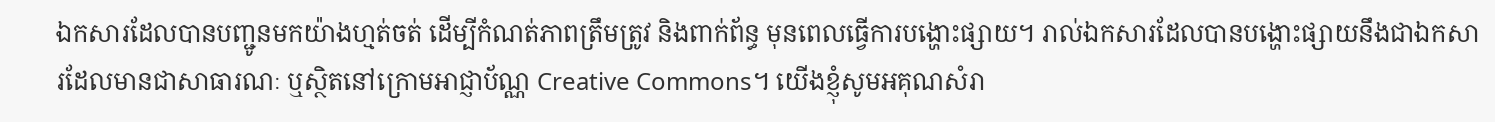ឯកសារដែលបានបញ្ជូនមកយ៉ាងហ្មត់ចត់ ដើម្បីកំណត់ភាពត្រឹមត្រូវ និងពាក់ព័ន្ធ មុនពេលធ្វើការបង្ហោះផ្សាយ។ រាល់ឯកសារដែលបានបង្ហោះផ្សាយនឹងជាឯកសារដែលមានជាសាធារណៈ ឬស្ថិតនៅក្រោមអាជ្ញាប័ណ្ណ Creative Commons។ យើងខ្ញុំសូមអគុណសំរា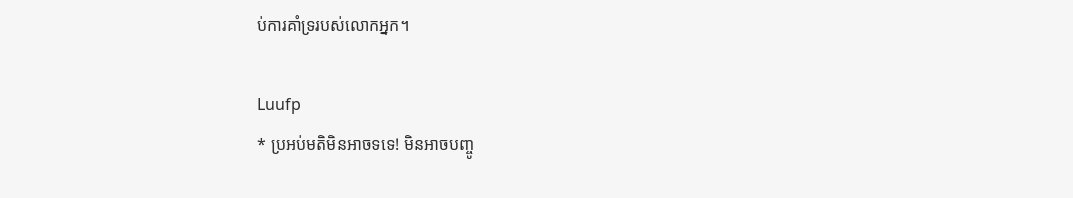ប់ការគាំទ្ររបស់លោកអ្នក។

Luufp
* ប្រអប់មតិមិនអាចទទេ! មិនអាចបញ្ចូ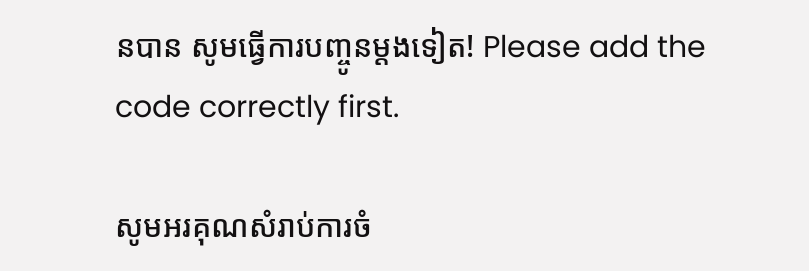នបាន សូមធ្វើការបញ្ចូនម្តងទៀត! Please add the code correctly first.

សូមអរគុណសំរាប់ការចំ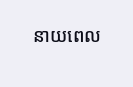នាយពេល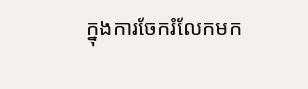ក្នុងការចែករំលែកមក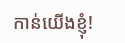កាន់យើងខ្ញុំ!